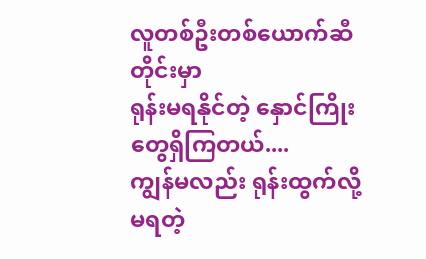လူတစ်ဦးတစ်ယောက်ဆီတိုင်းမှာ
ရုန်းမရနိုင်တဲ့ နှောင်ကြိုးတွေရှိကြတယ်....
ကျွန်မလည်း ရုန်းထွက်လို့မရတဲ့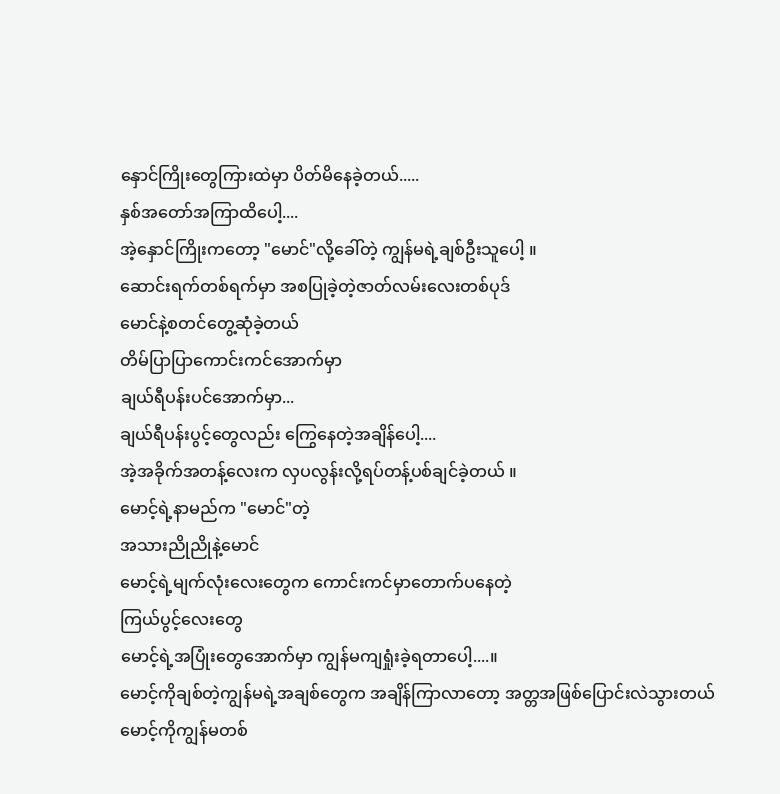နှောင်ကြိုးတွေကြားထဲမှာ ပိတ်မိနေခဲ့တယ်.....
နှစ်အတော်အကြာထိပေါ့....
အဲ့နှောင်ကြိုးကတော့ "မောင်"လို့ခေါ်တဲ့ ကျွန်မရဲ့ချစ်ဦးသူပေါ့ ။
ဆောင်းရက်တစ်ရက်မှာ အစပြုခဲ့တဲ့ဇာတ်လမ်းလေးတစ်ပုဒ်
မောင်နဲ့စတင်တွေ့ဆုံခဲ့တယ်
တိမ်ပြာပြာကောင်းကင်အောက်မှာ
ချယ်ရီပန်းပင်အောက်မှာ...
ချယ်ရီပန်းပွင့်တွေလည်း ကြွေနေတဲ့အချိန်ပေါ့....
အဲ့အခိုက်အတန့်လေးက လှပလွန်းလို့ရပ်တန့်ပစ်ချင်ခဲ့တယ် ။
မောင့်ရဲ့နာမည်က "မောင်"တဲ့
အသားညိုညိုနဲ့မောင်
မောင့်ရဲ့မျက်လုံးလေးတွေက ကောင်းကင်မှာတောက်ပနေတဲ့
ကြယ်ပွင့်လေးတွေ
မောင့်ရဲ့အပြုံးတွေအောက်မှာ ကျွန်မကျရှုံးခဲ့ရတာပေါ့....။
မောင့်ကိုချစ်တဲ့ကျွန်မရဲ့အချစ်တွေက အချိန်ကြာလာတော့ အတ္တအဖြစ်ပြောင်းလဲသွားတယ်
မောင့်ကိုကျွန်မတစ်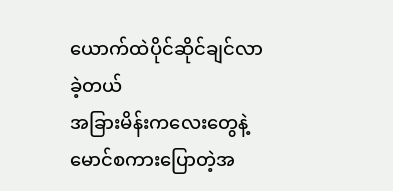ယောက်ထဲပိုင်ဆိုင်ချင်လာခဲ့တယ်
အခြားမိန်းကလေးတွေနဲ့မောင်စကားပြောတဲ့အ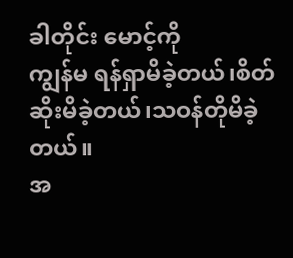ခါတိုင်း မောင့်ကို
ကျွန်မ ရန်ရှာမိခဲ့တယ်၊စိတ်ဆိုးမိခဲ့တယ်၊သဝန်တိုမိခဲ့တယ်။
အ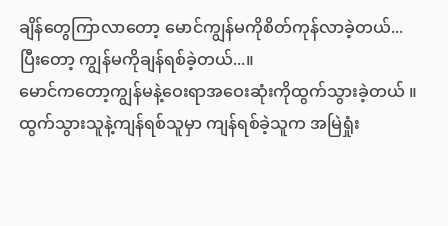ချိန်တွေကြာလာတော့ မောင်ကျွန်မကိုစိတ်ကုန်လာခဲ့တယ်...
ပြီးတော့ ကျွန်မကိုချန်ရစ်ခဲ့တယ်...။
မောင်ကတော့ကျွန်မနဲ့ဝေးရာအဝေးဆုံးကိုထွက်သွားခဲ့တယ် ။
ထွက်သွားသူနဲ့ကျန်ရစ်သူမှာ ကျန်ရစ်ခဲ့သူက အမြဲရှုံး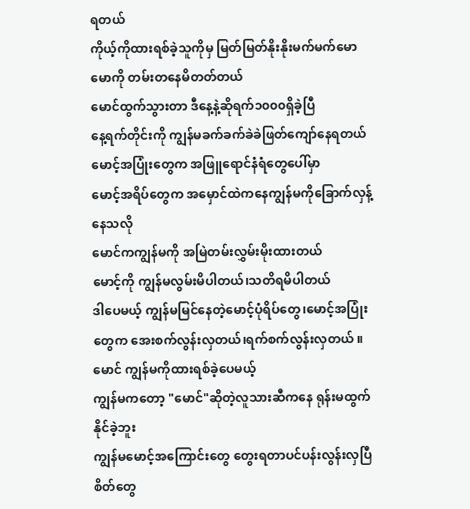ရတယ်
ကိုယ့်ကိုထားရစ်ခဲ့သူကိုမှ မြတ်မြတ်နိုးနိုးမက်မက်မောမောကို တမ်းတနေမိတတ်တယ်
မောင်ထွက်သွားတာ ဒီနေ့နဲ့ဆိုရက်၁၀၀၀ရှိခဲ့ပြီ
နေ့ရက်တိုင်းကို ကျွန်မခက်ခက်ခဲခဲဖြတ်ကျော်နေရတယ်
မောင့်အပြုံးတွေက အဖြူရောင်နံရံတွေပေါ်မှာ
မောင့်အရိပ်တွေက အမှောင်ထဲကနေကျွန်မကိုခြောက်လှန့်နေသလို
မောင်ကကျွန်မကို အမြဲတမ်းလွှမ်းမိုးထားတယ်
မောင့်ကို ကျွန်မလွမ်းမိပါတယ်၊သတိရမိပါတယ်
ဒါပေမယ့် ကျွန်မမြင်နေတဲ့မောင့်ပုံရိပ်တွေ၊မောင့်အပြုံးတွေက အေးစက်လွန်းလှတယ်၊ရက်စက်လွန်းလှတယ် ။
မောင် ကျွန်မကိုထားရစ်ခဲ့ပေမယ့်
ကျွန်မကတော့ "မောင်"ဆိုတဲ့လူသားဆီကနေ ရုန်းမထွက်နိုင်ခဲ့ဘူး
ကျွန်မမောင့်အကြောင်းတွေ တွေးရတာပင်ပန်းလွန်းလှပြီ
စိတ်တွေ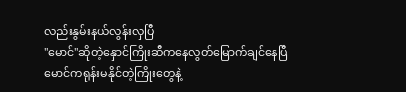လည်းနွမ်းနယ်လွန်းလှပြီ
"မောင်"ဆိုတဲ့နှောင်ကြိုးဆီကနေလွတ်မြောက်ချင်နေပြီ
မောင်ကရုန်းမနိုင်တဲ့ကြိုးတွေနဲ့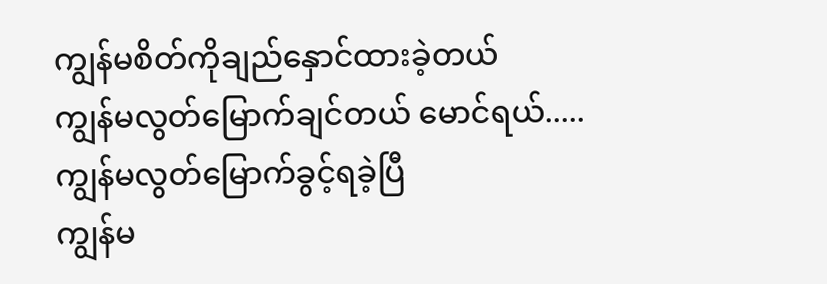ကျွန်မစိတ်ကိုချည်နှောင်ထားခဲ့တယ်
ကျွန်မလွတ်မြောက်ချင်တယ် မောင်ရယ်.....
ကျွန်မလွတ်မြောက်ခွင့်ရခဲ့ပြီ
ကျွန်မ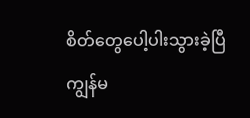စိတ်တွေပေါ့ပါးသွားခဲ့ပြီ
ကျွန်မ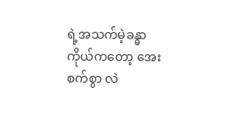ရဲ့အသက်မဲ့ခန္ဓာကိုယ်ကတော့ အေးစက်စွာ လဲ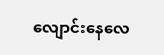လျောင်းနေလေ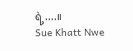ရဲ့....။
Sue Khatt Nwe